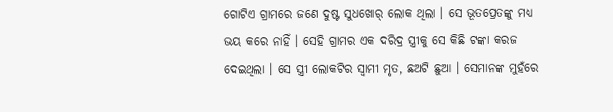ଗୋଟିଏ ଗ୍ରାମରେ ଜଣେ ଦୁଷ୍ଟ ସୁଧଖୋର୍ ଲୋକ ଥିଲା । ସେ ଭୂତପ୍ରେତଙ୍କୁ ମଧ୍ୟ ଭୟ କରେ ନାହିଁ । ସେହି ଗ୍ରାମର ଏକ ଦରିଦ୍ର ସ୍ତ୍ରୀକୁ ସେ କିଛି ଟଙ୍କା କରଜ ଦେଇଥିଲା । ସେ ସ୍ତ୍ରୀ ଲୋକଟିର ସ୍ୱାମୀ ମୃତ, ଛଅଟି ଛୁଆ । ସେମାନଙ୍କ ମୁହଁରେ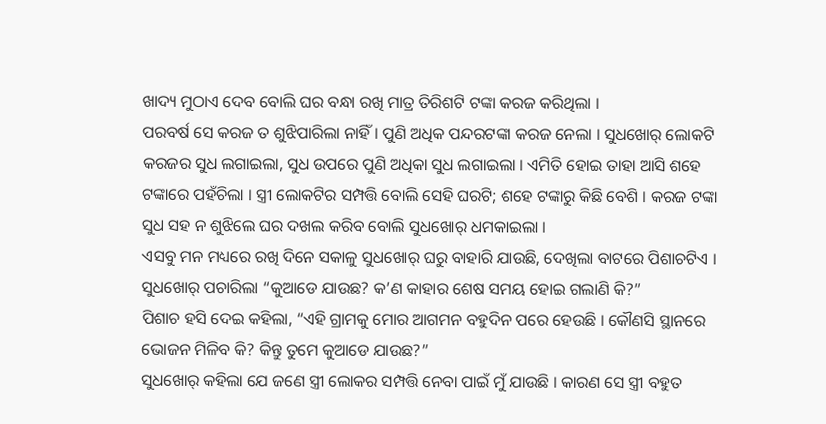ଖାଦ୍ୟ ମୁଠାଏ ଦେବ ବୋଲି ଘର ବନ୍ଧା ରଖି ମାତ୍ର ତିରିଶଟି ଟଙ୍କା କରଜ କରିଥିଲା ।
ପରବର୍ଷ ସେ କରଜ ତ ଶୁଝିପାରିଲା ନାହିଁ । ପୁଣି ଅଧିକ ପନ୍ଦରଟଙ୍କା କରଜ ନେଲା । ସୁଧଖୋର୍ ଲୋକଟି କରଜର ସୁଧ ଲଗାଇଲା, ସୁଧ ଉପରେ ପୁଣି ଅଧିକା ସୁଧ ଲଗାଇଲା । ଏମିତି ହୋଇ ତାହା ଆସି ଶହେ ଟଙ୍କାରେ ପହଁଚିଲା । ସ୍ତ୍ରୀ ଲୋକଟିର ସମ୍ପତ୍ତି ବୋଲି ସେହି ଘରଟି; ଶହେ ଟଙ୍କାରୁ କିଛି ବେଶି । କରଜ ଟଙ୍କା ସୁଧ ସହ ନ ଶୁଝିଲେ ଘର ଦଖଲ କରିବ ବୋଲି ସୁଧଖୋର୍ ଧମକାଇଲା ।
ଏସବୁ ମନ ମଧ୍ୟରେ ରଖି ଦିନେ ସକାଳୁ ସୁଧଖୋର୍ ଘରୁ ବାହାରି ଯାଉଛି, ଦେଖିଲା ବାଟରେ ପିଶାଚଟିଏ । ସୁଧଖୋର୍ ପଚାରିଲା “କୁଆଡେ ଯାଉଛ? କ’ଣ କାହାର ଶେଷ ସମୟ ହୋଇ ଗଲାଣି କି?”
ପିଶାଚ ହସି ଦେଇ କହିଲା, “ଏହି ଗ୍ରାମକୁ ମୋର ଆଗମନ ବହୁଦିନ ପରେ ହେଉଛି । କୌଣସି ସ୍ଥାନରେ ଭୋଜନ ମିଳିବ କି? କିନ୍ତୁ ତୁମେ କୁଆଡେ ଯାଉଛ?”
ସୁଧଖୋର୍ କହିଲା ଯେ ଜଣେ ସ୍ତ୍ରୀ ଲୋକର ସମ୍ପତ୍ତି ନେବା ପାଇଁ ମୁଁ ଯାଉଛି । କାରଣ ସେ ସ୍ତ୍ରୀ ବହୁତ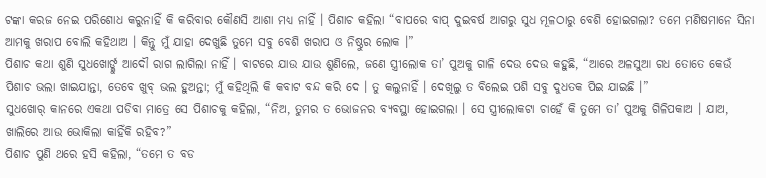ଟଙ୍କା କରଜ ନେଇ ପରିଶୋଧ କରୁନାହିଁ କି କରିବାର କୌଣସି ଆଶା ମଧ୍ୟ ନାହିଁ । ପିଶାଚ କହିଲା “ବାପରେ ବାପ୍ ଦୁଇବର୍ଷ ଆଗରୁ ସୁଧ ମୂଳଠାରୁ ବେଶି ହୋଇଗଲା? ତମେ ମଣିଷମାନେ ସିନା ଆମକୁ ଖରାପ ବୋଲି କହିଥାଅ । କିନ୍ତୁ ମୁଁ ଯାହା ଦେଖୁଛି ତୁମେ ସବୁ ବେଶି ଖରାପ ଓ ନିଷ୍ଠୁର ଲୋକ ।”
ପିଶାଚ କଥା ଶୁଣି ସୁଧଖୋର୍ଙ୍କୁ ଆଦୌ ରାଗ ଲାଗିଲା ନାହିଁ । ବାଟରେ ଯାଉ ଯାଉ ଶୁଣିଲେ, ଜଣେ ସ୍ତ୍ରୀଲୋକ ତା’ ପୁଅକୁ ଗାଳି ଦେଉ ଦେଉ କହୁଛି, “ଆରେ ଅଳସୁଆ ଗଧ ତୋତେ କେଉଁ ପିଶାଚ ଭଲା ଖାଇଯାନ୍ତା, ତେବେ ଖୁବ୍ ଭଲ ହୁଅନ୍ତା; ମୁଁ କହିଥିଲି କି କବାଟ ବନ୍ଦ କରି ଦେ । ତୁ କଲୁନାହିଁ । ଦେଖିଲୁ ତ ବିଲେଇ ପଶି ସବୁ ଦୁଧତକ ପିଇ ଯାଇଛି ।”
ସୁଧଖୋର୍ କାନରେ ଏକଥା ପଡିବା ମାତ୍ରେ ସେ ପିଶାଚକୁ କହିଲା, “ନିଅ, ତୁମର ତ ଭୋଜନର ବ୍ୟବସ୍ଥା ହୋଇଗଲା । ସେ ସ୍ତ୍ରୀଲୋକଟା ଚାହେଁ କି ତୁମେ ତା’ ପୁଅକୁ ଗିଳିପକାଅ । ଯାଅ, ଖାଲିରେ ଆଉ ଭୋକିଲା କାହିଁକି ରହିବ?”
ପିଶାଚ ପୁଣି ଥରେ ହସି କହିଲା, “ତମେ ତ ବଡ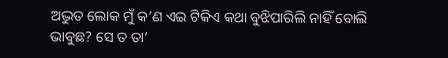ଅଦ୍ଭୁତ ଲୋକ ମୁଁ କ’ଣ ଏଇ ଟିକିଏ କଥା ବୁଝିପାରିଲି ନାହିଁ ବୋଲି ଭାବୁଛ? ସେ ତ ତା’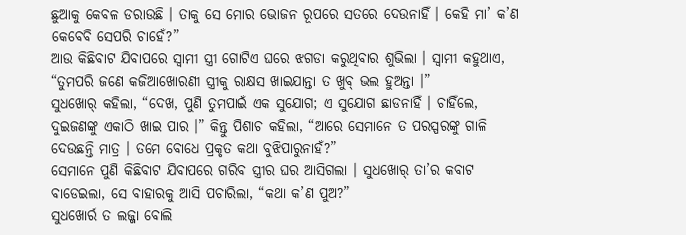ଛୁଆକୁ କେବଳ ଡରାଉଛି । ତାକୁ ସେ ମୋର ଭୋଜନ ରୂପରେ ସତରେ ଦେଉନାହିଁ । କେହି ମା’ କ’ଣ କେବେବି ସେପରି ଚାହେଁ?”
ଆଉ କିଛିବାଟ ଯିବାପରେ ସ୍ୱାମୀ ସ୍ତ୍ରୀ ଗୋଟିଏ ଘରେ ଝଗଡା କରୁଥିବାର ଶୁଭିଲା । ସ୍ୱାମୀ କହୁଥାଏ, “ତୁମପରି ଜଣେ କଜିଆଖୋରଣୀ ସ୍ତ୍ରୀକୁ ରାକ୍ଷସ ଖାଇଯାନ୍ତା ତ ଖୁବ୍ ଭଲ ହୁଅନ୍ତା ।”
ସୁଧଖୋର୍ କହିଲା, “ଦେଖ, ପୁଣି ତୁମପାଇଁ ଏକ ସୁଯୋଗ; ଏ ସୁଯୋଗ ଛାଡନାହିଁ । ଚାହିଁଲେ, ଦୁଇଜଣଙ୍କୁ ଏକାଠି ଖାଇ ପାର ।” କିନ୍ତୁ ପିଶାଚ କହିଲା, “ଆରେ ସେମାନେ ତ ପରସ୍ପରଙ୍କୁ ଗାଳି ଦେଉଛନ୍ତି ମାତ୍ର । ତମେ ବୋଧେ ପ୍ରକୃତ କଥା ବୁଝିପାରୁନାହଁ?”
ସେମାନେ ପୁଣି କିଛିବାଟ ଯିବାପରେ ଗରିବ ସ୍ତ୍ରୀର ଘର ଆସିଗଲା । ସୁଧଖୋର୍ ତା’ର କବାଟ ବାଡେଇଲା, ସେ ବାହାରକୁ ଆସି ପଚାରିଲା, “କଥା କ’ଣ ପୁଅ?”
ସୁଧଖୋର୍ର ତ ଲଜ୍ଜା ବୋଲି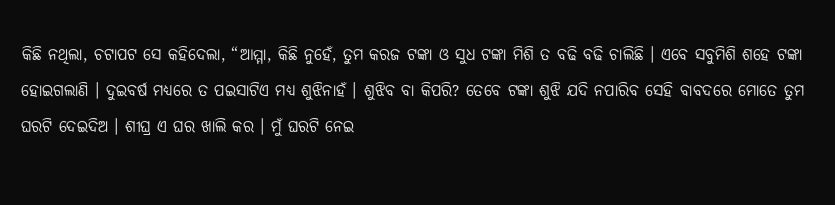କିଛି ନଥିଲା, ଚଟାପଟ ସେ କହିଦେଲା, “ଆମ୍ମା, କିଛି ନୁହେଁ, ତୁମ କରଜ ଟଙ୍କା ଓ ସୁଧ ଟଙ୍କା ମିଶି ତ ବଢି ବଢି ଚାଲିଛି । ଏବେ ସବୁମିଶି ଶହେ ଟଙ୍କା ହୋଇଗଲାଣି । ଦୁଇବର୍ଷ ମଧ୍ୟରେ ତ ପଇସାଟିଏ ମଧ୍ୟ ଶୁଝିନାହଁ । ଶୁଝିବ ବା କିପରି? ତେବେ ଟଙ୍କା ଶୁଝି ଯଦି ନପାରିବ ସେହି ବାବଦରେ ମୋତେ ତୁମ ଘରଟି ଦେଇଦିଅ । ଶୀଘ୍ର ଏ ଘର ଖାଲି କର । ମୁଁ ଘରଟି ନେଇ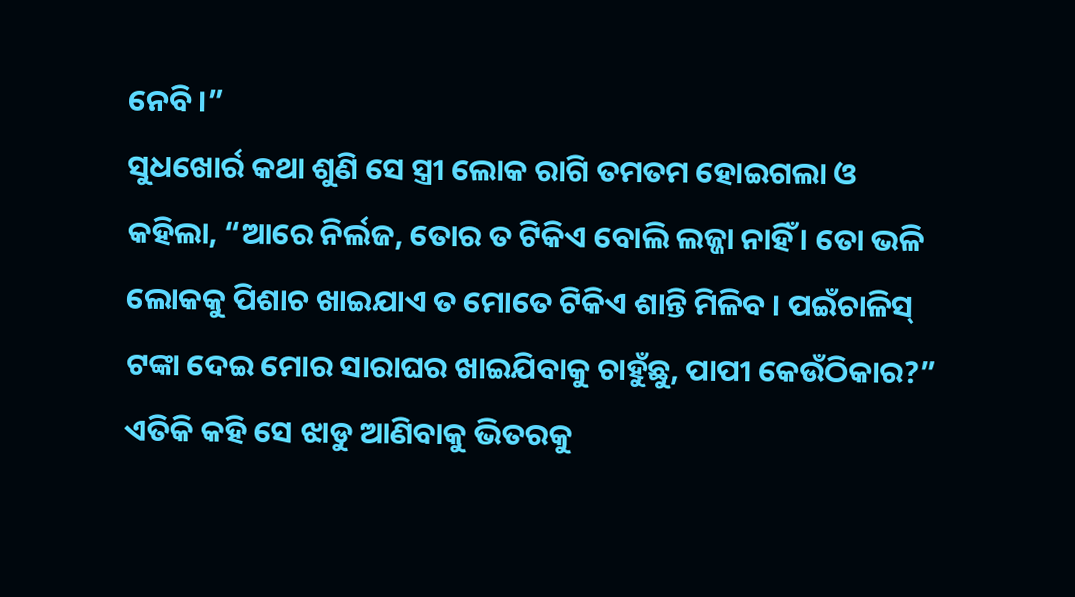ନେବି ।”
ସୁଧଖୋର୍ର କଥା ଶୁଣି ସେ ସ୍ତ୍ରୀ ଲୋକ ରାଗି ତମତମ ହୋଇଗଲା ଓ କହିଲା, “ଆରେ ନିର୍ଲଜ, ତୋର ତ ଟିକିଏ ବୋଲି ଲଜ୍ଜା ନାହିଁ । ତୋ ଭଳି ଲୋକକୁ ପିଶାଚ ଖାଇଯାଏ ତ ମୋତେ ଟିକିଏ ଶାନ୍ତି ମିଳିବ । ପଇଁଚାଳିସ୍ ଟଙ୍କା ଦେଇ ମୋର ସାରାଘର ଖାଇଯିବାକୁ ଚାହୁଁଛୁ, ପାପୀ କେଉଁଠିକାର?”
ଏତିକି କହି ସେ ଝାଡୁ ଆଣିବାକୁ ଭିତରକୁ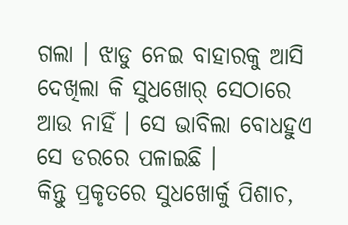ଗଲା । ଝାଡୁ ନେଇ ବାହାରକୁ ଆସି ଦେଖିଲା କି ସୁଧଖୋର୍ ସେଠାରେ ଆଉ ନାହିଁ । ସେ ଭାବିଲା ବୋଧହୁଏ ସେ ଡରରେ ପଳାଇଛି ।
କିନ୍ତୁ ପ୍ରକୃତରେ ସୁଧଖୋର୍କୁ ପିଶାଚ,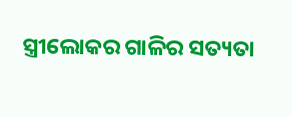ସ୍ତ୍ରୀଲୋକର ଗାଳିର ସତ୍ୟତା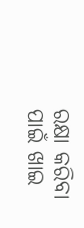ରକ୍ଷା କରିବା ପାଇଁ ଖାଇ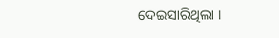ଦେଇସାରିଥିଲା ।